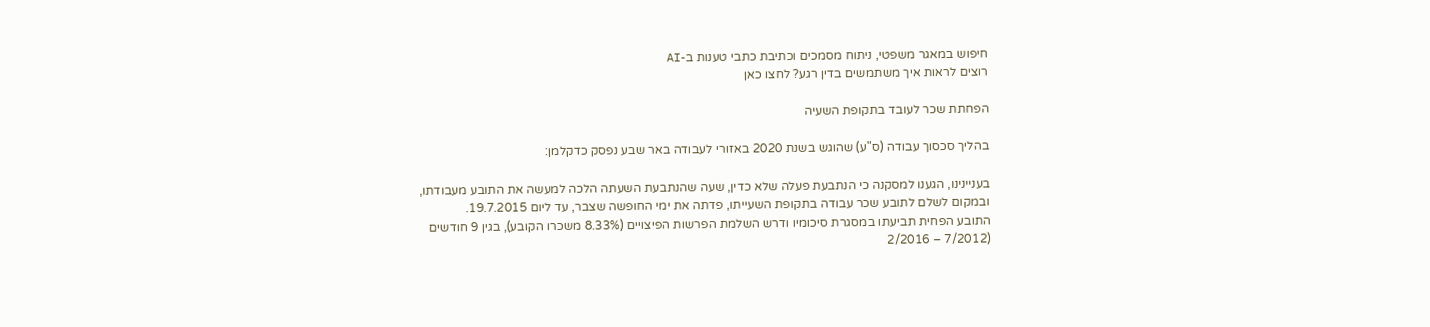חיפוש במאגר משפטי, ניתוח מסמכים וכתיבת כתבי טענות ב-AI
רוצים לראות איך משתמשים בדין רגע? לחצו כאן

הפחתת שכר לעובד בתקופת השעיה

בהליך סכסוך עבודה (ס"ע) שהוגש בשנת 2020 באזורי לעבודה באר שבע נפסק כדקלמן:

בעניינינו, הגענו למסקנה כי הנתבעת פעלה שלא כדין, שעה שהנתבעת השעתה הלכה למעשה את התובע מעבודתו, ובמקום לשלם לתובע שכר עבודה בתקופת השעייתו, פדתה את ימי החופשה שצבר, עד ליום 19.7.2015.
התובע הפחית תביעתו במסגרת סיכומיו ודרש השלמת הפרשות הפיצויים (8.33% משכרו הקובע), בגין 9 חודשים (7/2012 – 2/2016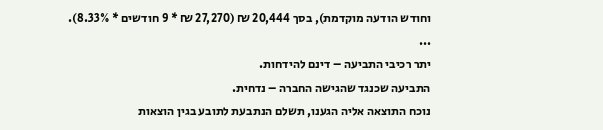וחודש הודעה מוקדמת), בסך 20,444 ₪ (27,270 ₪ * 9 חודשים * 8.33%).
...
יתר רכיבי התביעה – דינם להידחות.
התביעה שכנגד שהגישה החברה – נדחית.
נוכח התוצאה אליה הגענו, תשלם הנתבעת לתובע בגין הוצאות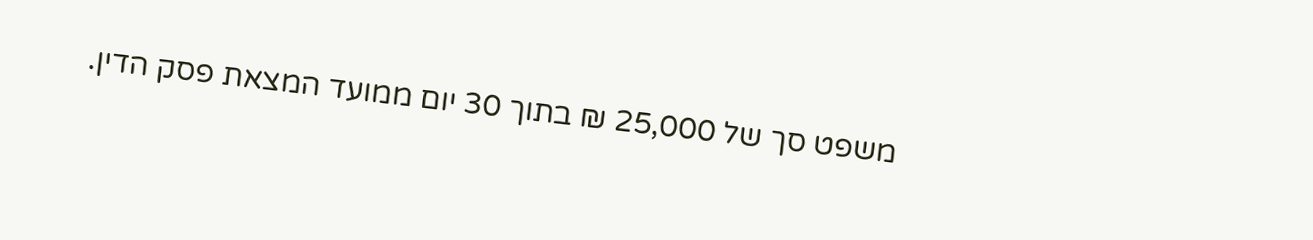משפט סך של 25,000 ₪ בתוך 30 יום ממועד המצאת פסק הדין.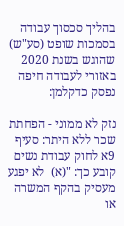בהליך סכסוך עבודה בסמכות שופט (סע"ש) שהוגש בשנת 2020 באזורי לעבודה חיפה נפסק כדקלמן:

נזק לא ממוני - הפחתת שכר ללא היתר: סעיף 9א לחוק עבודת נשים קובע כך: "(א)  לא יפגע מעסיק בהקף המשרה או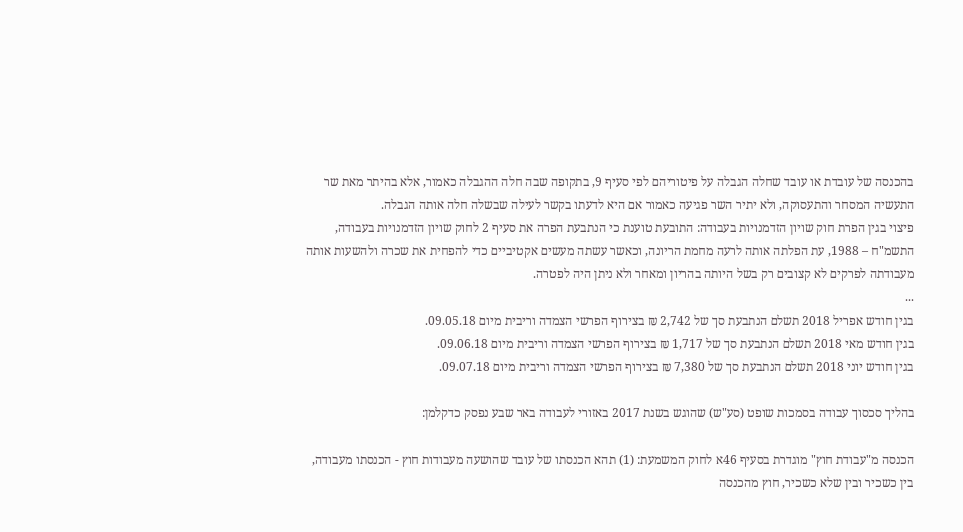בהכנסה של עובדת או עובד שחלה הגבלה על פיטוריהם לפי סעיף 9, בתקופה שבה חלה ההגבלה כאמור, אלא בהיתר מאת שר התעשיה המסחר והתעסוקה, ולא יתיר השר פגיעה כאמור אם היא לדעתו בקשר לעילה שבשלה חלה אותה הגבלה.
פיצוי בגין הפרת חוק שויון הזדמנויות בעבודה: התובעת טוענת כי הנתבעת הפרה את סעיף 2 לחוק שויון הזדמנויות בעבודה, התשמ"ח – 1988, עת הפלתה אותה לרעה מחמת הריונה, וכאשר עשתה מעשים אקטיביים כדי להפחית את שכרה ולהשעות אותה מעבודתה לפרקים לא קצובים רק בשל היותה בהריון ומאחר ולא ניתן היה לפטרה.
...
בגין חודש אפריל 2018 תשלם הנתבעת סך של 2,742 ₪ בצירוף הפרשי הצמדה וריבית מיום 09.05.18.
בגין חודש מאי 2018 תשלם הנתבעת סך של 1,717 ₪ בצירוף הפרשי הצמדה וריבית מיום 09.06.18.
בגין חודש יוני 2018 תשלם הנתבעת סך של 7,380 ₪ בצירוף הפרשי הצמדה וריבית מיום 09.07.18.

בהליך סכסוך עבודה בסמכות שופט (סע"ש) שהוגש בשנת 2017 באזורי לעבודה באר שבע נפסק כדקלמן:

הכנסה מ"עבודת חוץ" מוגדרת בסעיף 46א לחוק המשמעת: (1) תהא הכנסתו של עובד שהושעה מעבודות חוץ - הכנסתו מעבודה, בין כשכיר ובין שלא כשכיר, חוץ מהכנסה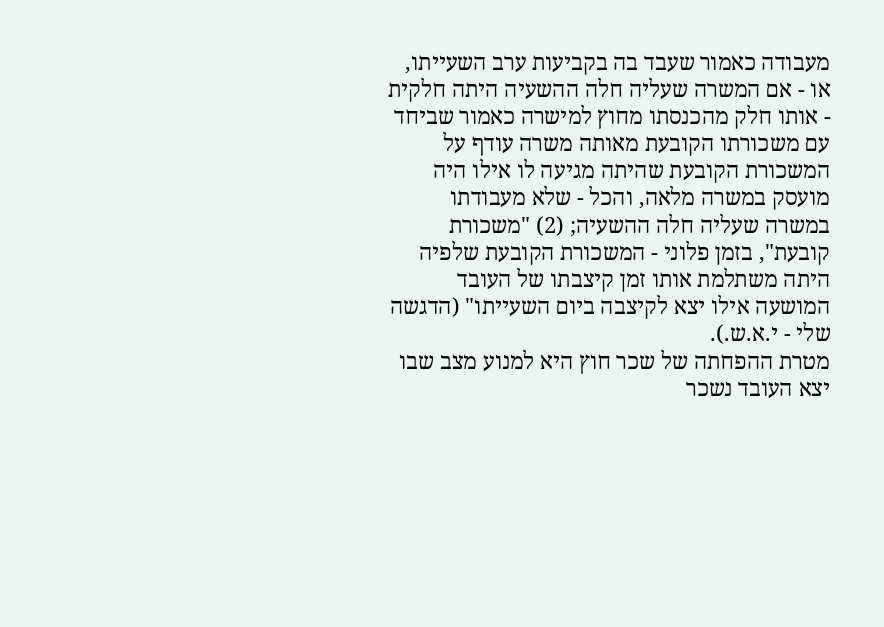מעבודה כאמור שעבד בה בקביעות ערב השעייתו, או - אם המשרה שעליה חלה ההשעיה היתה חלקית - אותו חלק מהכנסתו מחוץ למישרה כאמור שביחד עם משכורתו הקובעת מאותה משרה עודף על המשכורת הקובעת שהיתה מגיעה לו אילו היה מועסק במשרה מלאה, והכל - שלא מעבודתו במשרה שעליה חלה ההשעיה; (2) "משכורת קובעת", בזמן פלוני - המשכורת הקובעת שלפיה היתה משתלמת אותו זמן קיצבתו של העובד המושעה אילו יצא לקיצבה ביום השעייתו" (הדגשה שלי - י.א.ש.).
מטרת ההפחתה של שכר חוץ היא למנוע מצב שבו יצא העובד נשכר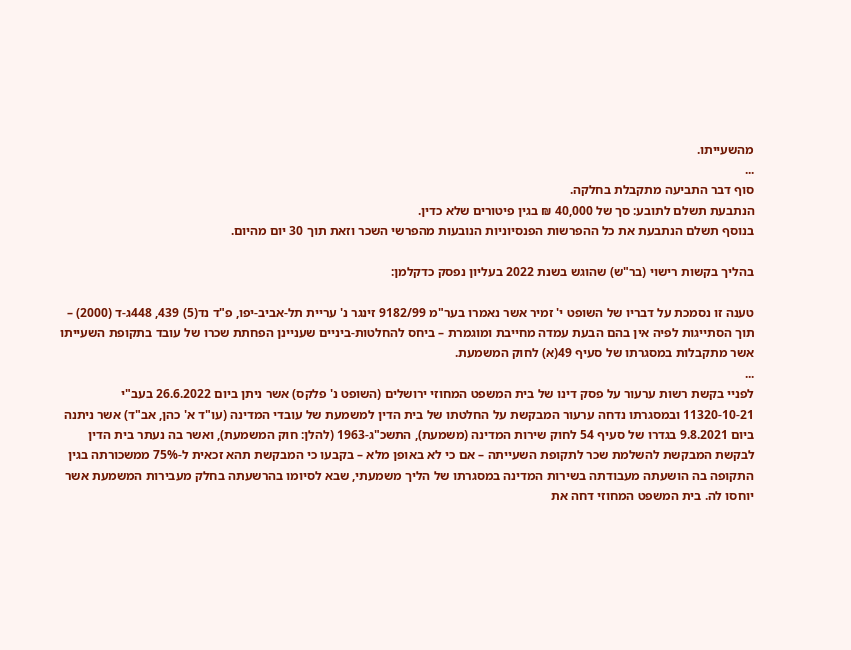מהשעייתו.
...
סוף דבר התביעה מתקבלת בחלקה.
הנתבעת תשלם לתובע: סך של 40,000 ₪ בגין פיטורים שלא כדין.
בנוסף תשלם הנתבעת את כל ההפרשות הפנסיוניות הנובעות מהפרשי השכר וזאת תוך 30 יום מהיום.

בהליך בקשות רישוי (בר"ש) שהוגש בשנת 2022 בעליון נפסק כדקלמן:

טענה זו נסמכת על דבריו של השופט י' זמיר אשר נאמרו בער"מ 9182/99 זינגר נ' עריית תל-אביב-יפו, פ"ד נד(5) 439, 448ג-ד (2000) – תוך הסתייגות לפיה אין בהם הבעת עמדה מחייבת ומוגמרת – ביחס להחלטות-ביניים שעניינן הפחתת שכרו של עובד בתקופת השעייתו אשר מתקבלות במסגרתו של סעיף 49(א) לחוק המשמעת.
...
לפניי בקשת רשות ערעור על פסק דינו של בית המשפט המחוזי ירושלים (השופט נ' פלקס) אשר ניתן ביום 26.6.2022 בעב"י 11320-10-21 ובמסגרתו נדחה ערעור המבקשת על החלטתו של בית הדין למשמעת של עובדי המדינה (עו"ד א' כהן, אב"ד) אשר ניתנה ביום 9.8.2021 בגדרו של סעיף 54 לחוק שירות המדינה (משמעת), התשכ"ג-1963 (להלן: חוק המשמעת), ואשר בה נעתר בית הדין לבקשת המבקשת להשלמת שכר לתקופת השעייתה – אם כי לא באופן מלא – בקבעו כי המבקשת תהא זכאית ל-75% ממשכורתה בגין התקופה בה הושעתה מעבודתה בשירות המדינה במסגרתו של הליך משמעתי, שבא לסיומו בהרשעתה בחלק מעבירות המשמעת אשר יוחסו לה. בית המשפט המחוזי דחה את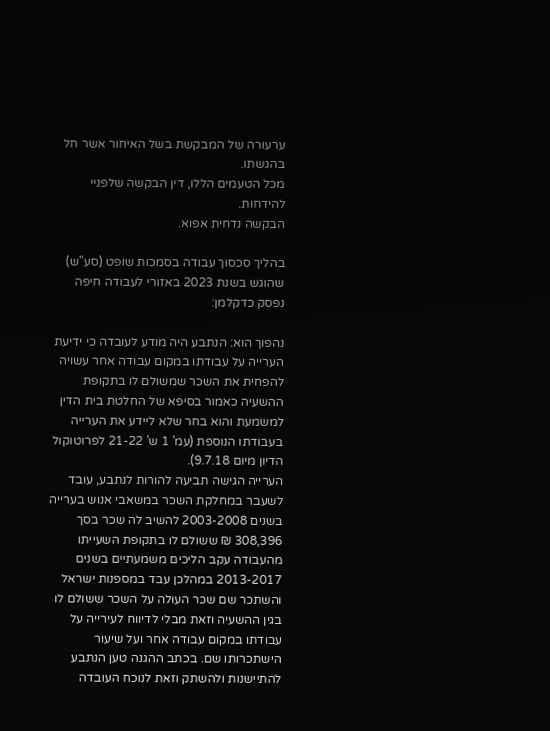ערעורה של המבקשת בשל האיחור אשר חל בהגשתו.
מכל הטעמים הללו, דין הבקשה שלפניי להידחות.
הבקשה נדחית אפוא.

בהליך סכסוך עבודה בסמכות שופט (סע"ש) שהוגש בשנת 2023 באזורי לעבודה חיפה נפסק כדקלמן:

נהפוך הוא: הנתבע היה מודע לעובדה כי ידיעת הערייה על עבודתו במקום עבודה אחר עשויה להפחית את השכר שמשולם לו בתקופת ההשעיה כאמור בסיפא של החלטת בית הדין למשמעת והוא בחר שלא ליידע את הערייה בעבודתו הנוספת (עמ' 1 ש' 21-22 לפרוטוקול הדיון מיום 9.7.18).
הערייה הגישה תביעה להורות לנתבע, עובד לשעבר במחלקת השכר במשאבי אנוש בערייה בשנים 2003-2008 להשיב לה שכר בסך 308,396 ₪ ששולם לו בתקופת השעייתו מהעבודה עקב הליכים משמעתיים בשנים 2013-2017 במהלכן עבד במספנות ישראל והשתכר שם שכר העולה על השכר ששולם לו בגין ההשעיה וזאת מבלי לדיווח לעירייה על עבודתו במקום עבודה אחר ועל שיעור הישתכרותו שם. בכתב ההגנה טען הנתבע להתיישנות ולהשתק וזאת לנוכח העובדה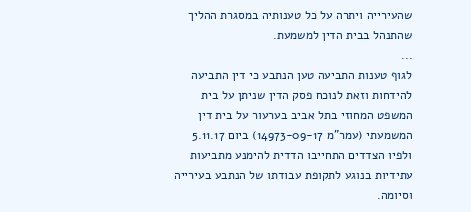שהעירייה ויתרה על כל טענותיה במסגרת ההליך שהתנהל בבית הדין למשמעת.
...
לגוף טענות התביעה טען הנתבע כי דין התביעה להידחות וזאת לנוכח פסק הדין שניתן על בית המשפט המחוזי בתל אביב בערעור על בית דין המשמעתי (עמר"מ 14973-09-17) ביום 5.11.17 ולפיו הצדדים התחייבו הדדית להימנע מתביעות עתידיות בנוגע לתקופת עבודתו של הנתבע בעירייה וסיומה.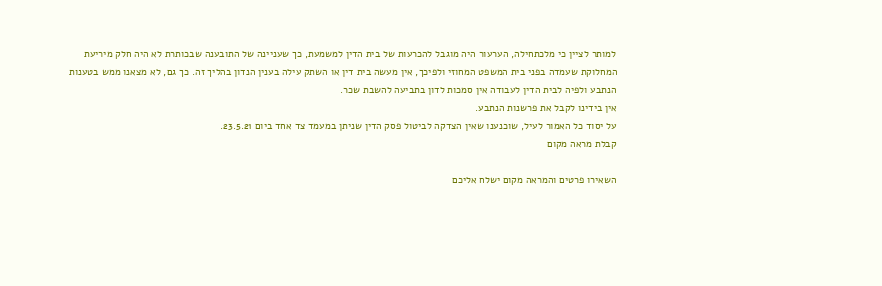למותר לציין כי מלכתחילה, הערעור היה מוגבל להכרעות של בית הדין למשמעת, כך שעניינה של התובענה שבכותרת לא היה חלק מיריעת המחלוקת שעמדה בפני בית המשפט המחוזי ולפיכך, אין מעשה בית דין או השתק עילה בענין הנדון בהליך זה. כך גם, לא מצאנו ממש בטענות הנתבע ולפיה לבית הדין לעבודה אין סמכות לדון בתביעה להשבת שכר.
אין בידינו לקבל את פרשנות הנתבע.
על יסוד כל האמור לעיל, שוכנענו שאין הצדקה לביטול פסק הדין שניתן במעמד צד אחד ביום 23.5.21.
קבלת מראה מקום

השאירו פרטים והמראה מקום ישלח אליכם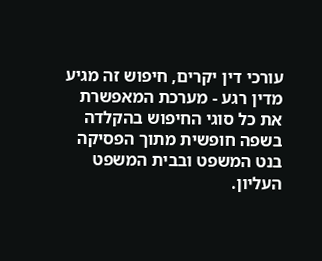עורכי דין יקרים, חיפוש זה מגיע מדין רגע - מערכת המאפשרת את כל סוגי החיפוש בהקלדה בשפה חופשית מתוך הפסיקה בנט המשפט ובבית המשפט העליון.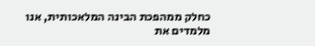כחלק ממהפכת הבינה המלאכותית, אנו מלמדים את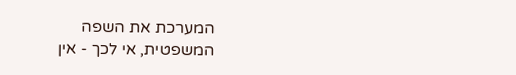המערכת את השפה המשפטית, אי לכך - אין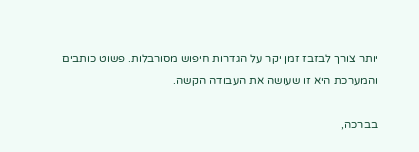יותר צורך לבזבז זמן יקר על הגדרות חיפוש מסורבלות. פשוט כותבים והמערכת היא זו שעושה את העבודה הקשה.

בברכה,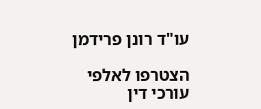עו"ד רונן פרידמן

הצטרפו לאלפי עורכי דין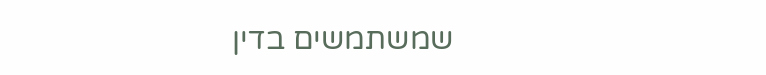שמשתמשים בדין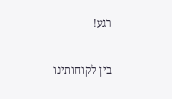רגע!

בין לקוחותינו